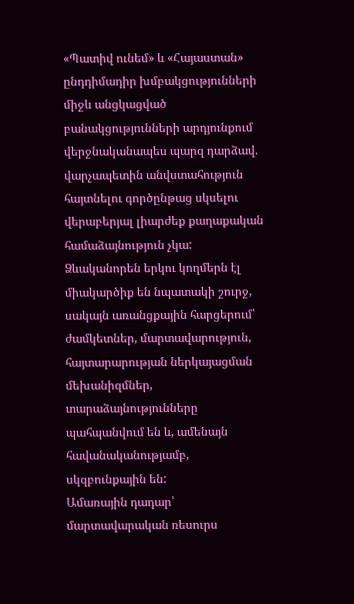«Պատիվ ունեմ» և «Հայաստան» ընդդիմադիր խմբակցությունների միջև անցկացված բանակցությունների արդյունքում վերջնականապես պարզ դարձավ. վարչապետին անվստահություն հայտնելու գործընթաց սկսելու վերաբերյալ լիարժեք քաղաքական համաձայնություն չկա: Ձևականորեն երկու կողմերն էլ միակարծիք են նպատակի շուրջ, սակայն առանցքային հարցերում՝ ժամկետներ, մարտավարություն, հայտարարության ներկայացման մեխանիզմներ, տարաձայնությունները պահպանվում են և, ամենայն հավանականությամբ, սկզբունքային են:
Ամառային դադար՝ մարտավարական ռեսուրս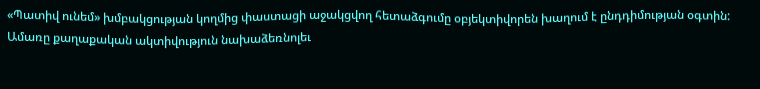«Պատիվ ունեմ» խմբակցության կողմից փաստացի աջակցվող հետաձգումը օբյեկտիվորեն խաղում է ընդդիմության օգտին: Ամառը քաղաքական ակտիվություն նախաձեռնոլեւ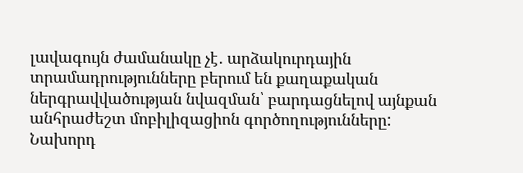լավագույն ժամանակը չէ․ արձակուրդային տրամադրությունները բերում են քաղաքական ներգրավվածության նվազման՝ բարդացնելով այնքան անհրաժեշտ մոբիլիզացիոն գործողությունները: Նախորդ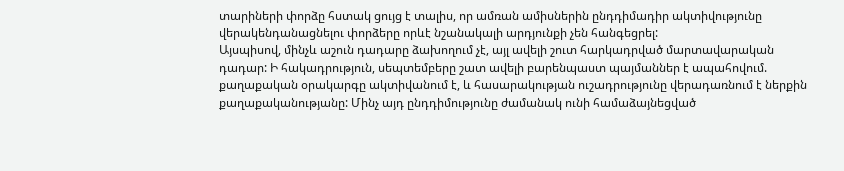տարիների փորձը հստակ ցույց է տալիս, որ ամռան ամիսներին ընդդիմադիր ակտիվությունը վերակենդանացնելու փորձերը որևէ նշանակալի արդյունքի չեն հանգեցրել:
Այսպիսով, մինչև աշուն դադարը ձախողում չէ, այլ ավելի շուտ հարկադրված մարտավարական դադար: Ի հակադրություն, սեպտեմբերը շատ ավելի բարենպաստ պայմաններ է ապահովում. քաղաքական օրակարգը ակտիվանում է, և հասարակության ուշադրությունը վերադառնում է ներքին քաղաքականությանը: Մինչ այդ ընդդիմությունը ժամանակ ունի համաձայնեցված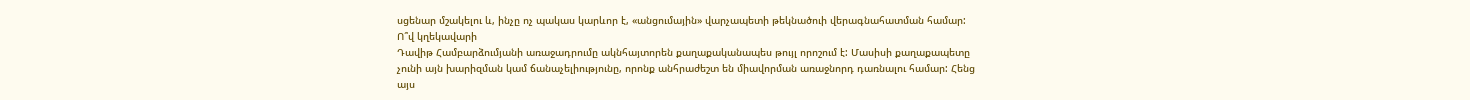սցենար մշակելու և, ինչը ոչ պակաս կարևոր է, «անցումային» վարչապետի թեկնածուի վերագնահատման համար:
Ո՞վ կղեկավարի
Դավիթ Համբարձումյանի առաջադրումը ակնհայտորեն քաղաքականապես թույլ որոշում է: Մասիսի քաղաքապետը չունի այն խարիզման կամ ճանաչելիությունը, որոնք անհրաժեշտ են միավորման առաջնորդ դառնալու համար: Հենց այս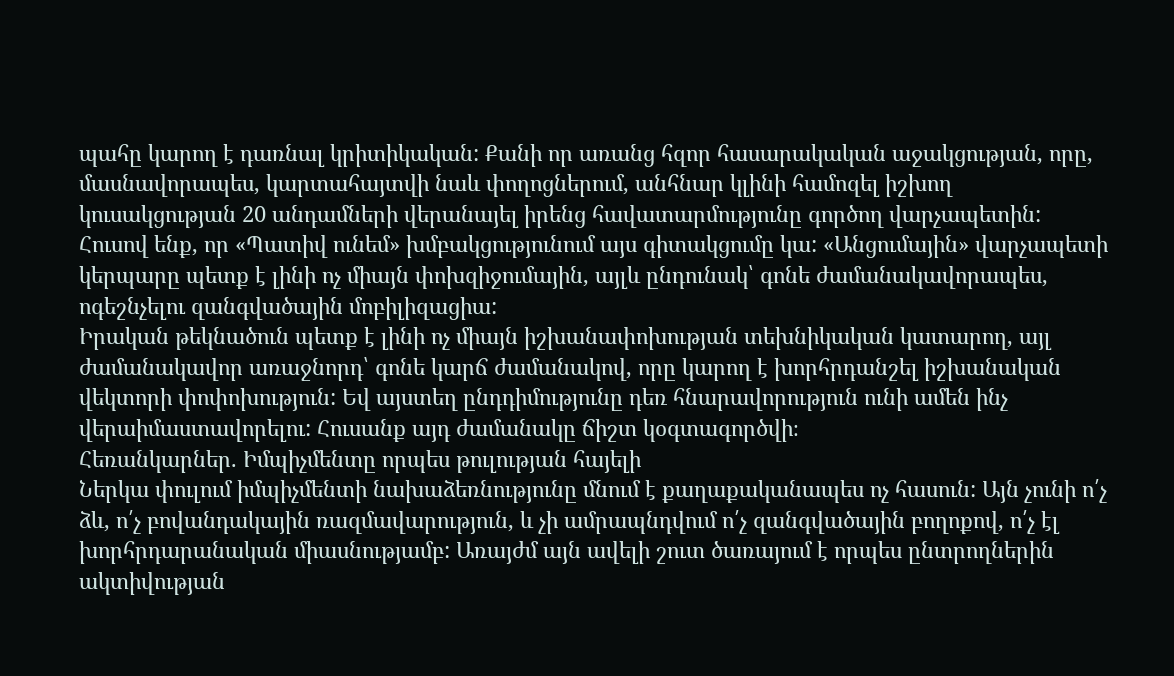պահը կարող է դառնալ կրիտիկական: Քանի որ առանց հզոր հասարակական աջակցության, որը, մասնավորապես, կարտահայտվի նաև փողոցներում, անհնար կլինի համոզել իշխող կուսակցության 20 անդամների վերանայել իրենց հավատարմությունը գործող վարչապետին: Հուսով ենք, որ «Պատիվ ունեմ» խմբակցությունում այս գիտակցումը կա: «Անցումային» վարչապետի կերպարը պետք է լինի ոչ միայն փոխզիջումային, այլև ընդունակ՝ գոնե ժամանակավորապես, ոգեշնչելու զանգվածային մոբիլիզացիա:
Իրական թեկնածուն պետք է լինի ոչ միայն իշխանափոխության տեխնիկական կատարող, այլ ժամանակավոր առաջնորդ՝ գոնե կարճ ժամանակով, որը կարող է խորհրդանշել իշխանական վեկտորի փոփոխություն: Եվ այստեղ ընդդիմությունը դեռ հնարավորություն ունի ամեն ինչ վերաիմաստավորելու: Հուսանք այդ ժամանակը ճիշտ կօգտագործվի։
Հեռանկարներ. Իմպիչմենտը որպես թուլության հայելի
Ներկա փուլում իմպիչմենտի նախաձեռնությունը մնում է քաղաքականապես ոչ հասուն: Այն չունի ո՛չ ձև, ո՛չ բովանդակային ռազմավարություն, և չի ամրապնդվում ո՛չ զանգվածային բողոքով, ո՛չ էլ խորհրդարանական միասնությամբ: Առայժմ այն ավելի շուտ ծառայում է որպես ընտրողներին ակտիվության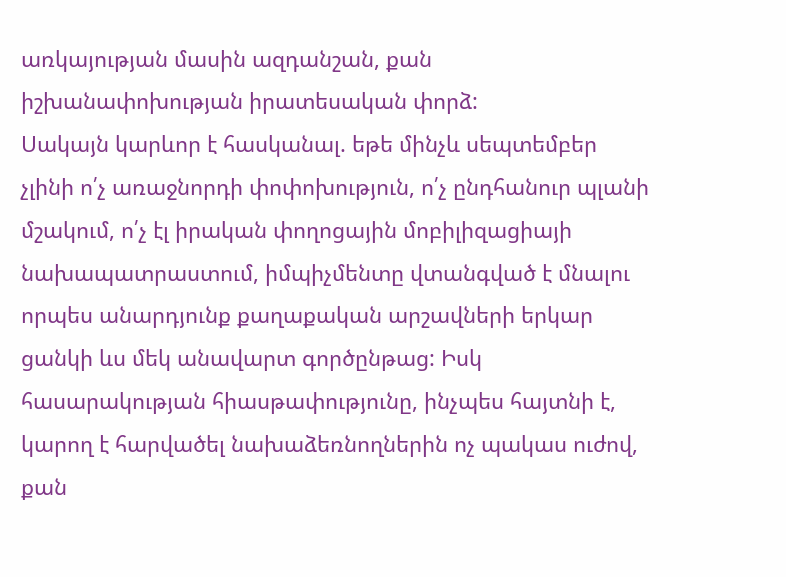առկայության մասին ազդանշան, քան իշխանափոխության իրատեսական փորձ:
Սակայն կարևոր է հասկանալ. եթե մինչև սեպտեմբեր չլինի ո՛չ առաջնորդի փոփոխություն, ո՛չ ընդհանուր պլանի մշակում, ո՛չ էլ իրական փողոցային մոբիլիզացիայի նախապատրաստում, իմպիչմենտը վտանգված է մնալու որպես անարդյունք քաղաքական արշավների երկար ցանկի ևս մեկ անավարտ գործընթաց: Իսկ հասարակության հիասթափությունը, ինչպես հայտնի է, կարող է հարվածել նախաձեռնողներին ոչ պակաս ուժով, քան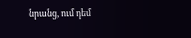նրանց, ում դեմ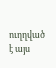ուղղված է այս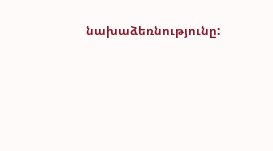նախաձեռնությունը: